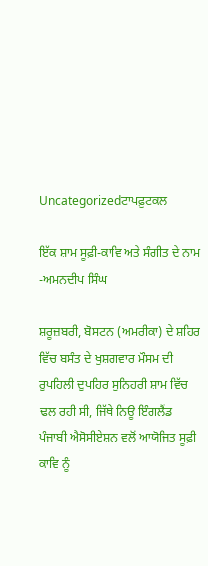Uncategorizedਟਾਪਫ਼ੁਟਕਲ

ਇੱਕ ਸ਼ਾਮ ਸੂਫ਼ੀ-ਕਾਵਿ ਅਤੇ ਸੰਗੀਤ ਦੇ ਨਾਮ -ਅਮਨਦੀਪ ਸਿੰਘ

ਸ਼ਰੂਜ਼ਬਰੀ, ਬੋਸਟਨ (ਅਮਰੀਕਾ) ਦੇ ਸ਼ਹਿਰ ਵਿੱਚ ਬਸੰਤ ਦੇ ਖੁਸ਼ਗਵਾਰ ਮੌਸਮ ਦੀ ਰੁਪਹਿਲੀ ਦੁਪਹਿਰ ਸੁਨਿਹਰੀ ਸ਼ਾਮ ਵਿੱਚ ਢਲ ਰਹੀ ਸੀ, ਜਿੱਥੇ ਨਿਊ ਇੰਗਲੈਂਡ ਪੰਜਾਬੀ ਐਸੋਸੀਏਸ਼ਨ ਵਲੋਂ ਆਯੋਜਿਤ ਸੂਫ਼ੀ ਕਾਵਿ ਨੂੰ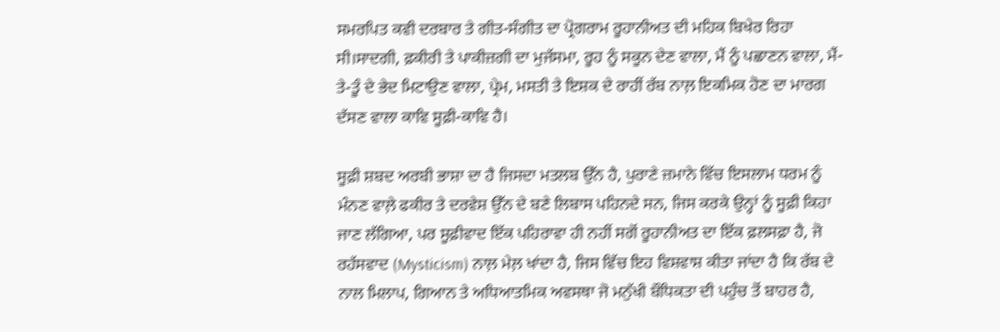ਸਮਰਪਿਤ ਕਵੀ ਦਰਬਾਰ ਤੇ ਗੀਤ-ਸੰਗੀਤ ਦਾ ਪ੍ਰੋਗਰਾਮ ਰੂਹਾਨੀਅਤ ਦੀ ਮਹਿਕ ਬਿਖੇਰ ਰਿਹਾ ਸੀ।ਸਾਦਗੀ, ਫ਼ਕੀਰੀ ਤੇ ਪਾਕੀਜ਼ਗੀ ਦਾ ਮੁਜੱਸਮਾ, ਰੂਹ ਨੂੰ ਸਕੂਨ ਦੇਣ ਵਾਲਾ, ਮੈਂ ਨੂੰ ਪਛਾਣਨ ਵਾਲਾ, ਮੈਂ-ਤੇ-ਤੂੰ ਦੇ ਭੇਦ ਮਿਟਾਉਣ ਵਾਲਾ, ਪ੍ਰੇਮ, ਮਸਤੀ ਤੇ ਇਸ਼ਕ ਦੇ ਰਾਹੀਂ ਰੱਬ ਨਾਲ਼ ਇਕਮਿਕ ਹੋਣ ਦਾ ਮਾਰਗ ਦੱਸਣ ਵਾਲਾ ਕਾਵਿ ਸੂਫ਼ੀ-ਕਾਵਿ ਹੈ।

ਸੂਫ਼ੀ ਸ਼ਬਦ ਅਰਬੀ ਭਾਸ਼ਾ ਦਾ ਹੈ ਜਿਸਦਾ ਮਤਲਬ ਉੱਨ ਹੈ, ਪੁਰਾਣੇ ਜ਼ਮਾਨੇ ਵਿੱਚ ਇਸਲਾਮ ਧਰਮ ਨੂੰ ਮੰਨਣ ਵਾਲ਼ੇ ਫਕੀਰ ਤੇ ਦਰਵੇਸ਼ ਉੱਨ ਦੇ ਬਣੇ ਲਿਬਾਸ ਪਹਿਨਦੇ ਸਨ, ਜਿਸ ਕਰਕੇ ਉਨ੍ਹਾਂ ਨੂੰ ਸੂਫ਼ੀ ਕਿਹਾ ਜਾਣ ਲੱਗਿਆ, ਪਰ ਸੂਫ਼ੀਵਾਦ ਇੱਕ ਪਹਿਰਾਵਾ ਹੀ ਨਹੀਂ ਸਗੋਂ ਰੂਹਾਨੀਅਤ ਦਾ ਇੱਕ ਫ਼ਲਸਫ਼ਾ ਹੈ, ਜੋ ਰਹੱਸਵਾਦ (Mysticism) ਨਾਲ਼ ਮੇਲ਼ ਖਾਂਦਾ ਹੈ, ਜਿਸ ਵਿੱਚ ਇਹ ਵਿਸ਼ਵਾਸ਼ ਕੀਤਾ ਜਾਂਦਾ ਹੈ ਕਿ ਰੱਬ ਦੇ ਨਾਲ ਮਿਲਾਪ, ਗਿਆਨ ਤੇ ਅਧਿਆਤਮਿਕ ਅਵਸਥਾ ਜੋ ਮਨੁੱਖੀ ਬੌਧਿਕਤਾ ਦੀ ਪਹੁੰਚ ਤੋਂ ਬਾਹਰ ਹੈ,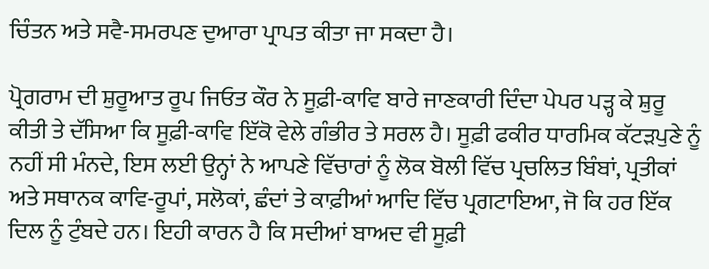ਚਿੰਤਨ ਅਤੇ ਸਵੈ-ਸਮਰਪਣ ਦੁਆਰਾ ਪ੍ਰਾਪਤ ਕੀਤਾ ਜਾ ਸਕਦਾ ਹੈ।

ਪ੍ਰੋਗਰਾਮ ਦੀ ਸ਼ੁਰੂਆਤ ਰੂਪ ਜਿਓਤ ਕੌਰ ਨੇ ਸੂਫ਼ੀ-ਕਾਵਿ ਬਾਰੇ ਜਾਣਕਾਰੀ ਦਿੰਦਾ ਪੇਪਰ ਪੜ੍ਹ ਕੇ ਸ਼ੁਰੂ ਕੀਤੀ ਤੇ ਦੱਸਿਆ ਕਿ ਸੂਫ਼ੀ-ਕਾਵਿ ਇੱਕੋ ਵੇਲੇ ਗੰਭੀਰ ਤੇ ਸਰਲ ਹੈ। ਸੂਫ਼ੀ ਫਕੀਰ ਧਾਰਮਿਕ ਕੱਟੜਪੁਣੇ ਨੂੰ ਨਹੀਂ ਸੀ ਮੰਨਦੇ, ਇਸ ਲਈ ਉਨ੍ਹਾਂ ਨੇ ਆਪਣੇ ਵਿੱਚਾਰਾਂ ਨੂੰ ਲੋਕ ਬੋਲੀ ਵਿੱਚ ਪ੍ਰਚਲਿਤ ਬਿੰਬਾਂ, ਪ੍ਰਤੀਕਾਂ ਅਤੇ ਸਥਾਨਕ ਕਾਵਿ-ਰੂਪਾਂ, ਸਲੋਕਾਂ, ਛੰਦਾਂ ਤੇ ਕਾਫ਼ੀਆਂ ਆਦਿ ਵਿੱਚ ਪ੍ਰਗਟਾਇਆ, ਜੋ ਕਿ ਹਰ ਇੱਕ ਦਿਲ ਨੂੰ ਟੁੰਬਦੇ ਹਨ। ਇਹੀ ਕਾਰਨ ਹੈ ਕਿ ਸਦੀਆਂ ਬਾਅਦ ਵੀ ਸੂਫ਼ੀ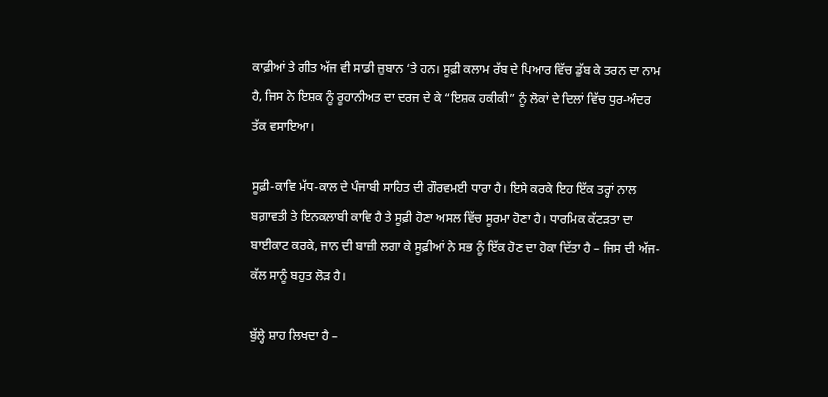ਕਾਫ਼ੀਆਂ ਤੇ ਗੀਤ ਅੱਜ ਵੀ ਸਾਡੀ ਜ਼ੁਬਾਨ ‘ਤੇ ਹਨ। ਸੂਫ਼ੀ ਕਲਾਮ ਰੱਬ ਦੇ ਪਿਆਰ ਵਿੱਚ ਡੁੱਬ ਕੇ ਤਰਨ ਦਾ ਨਾਮ ਹੈ, ਜਿਸ ਨੇ ਇਸ਼ਕ ਨੂੰ ਰੂਹਾਨੀਅਤ ਦਾ ਦਰਜ ਦੇ ਕੇ “ਇਸ਼ਕ ਹਕੀਕੀ” ਨੂੰ ਲੋਕਾਂ ਦੇ ਦਿਲਾਂ ਵਿੱਚ ਧੁਰ-ਅੰਦਰ ਤੱਕ ਵਸਾਇਆ।

ਸੂਫ਼ੀ-ਕਾਵਿ ਮੱਧ-ਕਾਲ ਦੇ ਪੰਜਾਬੀ ਸਾਹਿਤ ਦੀ ਗੌਰਵਮਈ ਧਾਰਾ ਹੈ। ਇਸੇ ਕਰਕੇ ਇਹ ਇੱਕ ਤਰ੍ਹਾਂ ਨਾਲ ਬਗ਼ਾਵਤੀ ਤੇ ਇਨਕਲਾਬੀ ਕਾਵਿ ਹੈ ਤੇ ਸੂਫ਼ੀ ਹੋਣਾ ਅਸਲ ਵਿੱਚ ਸੂਰਮਾ ਹੋਣਾ ਹੈ। ਧਾਰਮਿਕ ਕੱਟੜਤਾ ਦਾ ਬਾਈਕਾਟ ਕਰਕੇ, ਜਾਨ ਦੀ ਬਾਜ਼ੀ ਲਗਾ ਕੇ ਸੂਫ਼ੀਆਂ ਨੇ ਸਭ ਨੂੰ ਇੱਕ ਹੋਣ ਦਾ ਹੋਕਾ ਦਿੱਤਾ ਹੈ – ਜਿਸ ਦੀ ਅੱਜ-ਕੱਲ ਸਾਨੂੰ ਬਹੁਤ ਲੋੜ ਹੈ।

ਬੁੱਲ੍ਹੇ ਸ਼ਾਹ ਲਿਖਦਾ ਹੈ –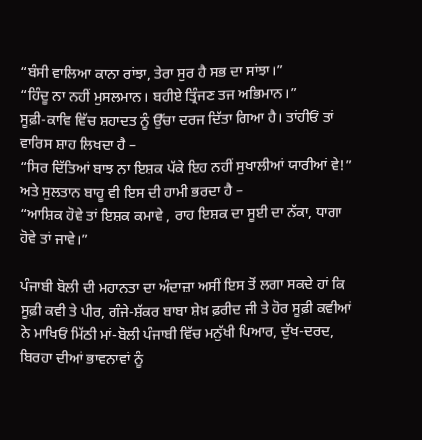“ਬੰਸੀ ਵਾਲਿਆ ਕਾਨਾ ਰਾਂਝਾ, ਤੇਰਾ ਸੁਰ ਹੈ ਸਭ ਦਾ ਸਾਂਝਾ।”
“ਹਿੰਦੂ ਨਾ ਨਹੀਂ ਮੁਸਲਮਾਨ। ਬਹੀਏ ਤ੍ਰਿੰਜਣ ਤਜ ਅਭਿਮਾਨ।”
ਸੂਫ਼ੀ-ਕਾਵਿ ਵਿੱਚ ਸ਼ਹਾਦਤ ਨੂੰ ਉੱਚਾ ਦਰਜ ਦਿੱਤਾ ਗਿਆ ਹੈ। ਤਾਂਹੀਓਂ ਤਾਂ ਵਾਰਿਸ ਸ਼ਾਹ ਲਿਖਦਾ ਹੈ –
“ਸਿਰ ਦਿੱਤਿਆਂ ਬਾਝ ਨਾ ਇਸ਼ਕ ਪੱਕੇ ਇਹ ਨਹੀਂ ਸੁਖਾਲੀਆਂ ਯਾਰੀਆਂ ਵੇ!”
ਅਤੇ ਸੁਲਤਾਨ ਬਾਹੂ ਵੀ ਇਸ ਦੀ ਹਾਮੀ ਭਰਦਾ ਹੈ –
“ਆਸ਼ਿਕ ਹੋਵੇ ਤਾਂ ਇਸ਼ਕ ਕਮਾਵੇ , ਰਾਹ ਇਸ਼ਕ ਦਾ ਸੂਈ ਦਾ ਨੱਕਾ, ਧਾਗਾ ਹੋਵੇ ਤਾਂ ਜਾਵੇ।”

ਪੰਜਾਬੀ ਬੋਲੀ ਦੀ ਮਹਾਨਤਾ ਦਾ ਅੰਦਾਜ਼ਾ ਅਸੀਂ ਇਸ ਤੋਂ ਲਗਾ ਸਕਦੇ ਹਾਂ ਕਿ ਸੂਫ਼ੀ ਕਵੀ ਤੇ ਪੀਰ, ਗੰਜੇ-ਸ਼ੱਕਰ ਬਾਬਾ ਸ਼ੇਖ਼ ਫ਼ਰੀਦ ਜੀ ਤੇ ਹੋਰ ਸੂਫ਼ੀ ਕਵੀਆਂ ਨੇ ਮਾਖਿਓਂ ਮਿੱਠੀ ਮਾਂ-ਬੋਲੀ ਪੰਜਾਬੀ ਵਿੱਚ ਮਨੁੱਖੀ ਪਿਆਰ, ਦੁੱਖ-ਦਰਦ, ਬਿਰਹਾ ਦੀਆਂ ਭਾਵਨਾਵਾਂ ਨੂੰ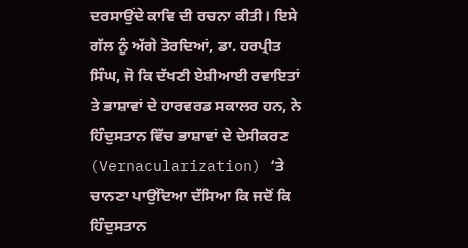ਦਰਸਾਉਂਦੇ ਕਾਵਿ ਦੀ ਰਚਨਾ ਕੀਤੀ। ਇਸੇ ਗੱਲ ਨੂੰ ਅੱਗੇ ਤੋਰਦਿਆਂ, ਡਾ. ਹਰਪ੍ਰੀਤ ਸਿੰਘ, ਜੋ ਕਿ ਦੱਖਣੀ ਏਸ਼ੀਆਈ ਰਵਾਇਤਾਂ ਤੇ ਭਾਸ਼ਾਵਾਂ ਦੇ ਹਾਰਵਰਡ ਸਕਾਲਰ ਹਨ, ਨੇ ਹਿੰਦੁਸਤਾਨ ਵਿੱਚ ਭਾਸ਼ਾਵਾਂ ਦੇ ਦੇਸੀਕਰਣ (Vernacularization) ‘ਤੇ ਚਾਨਣਾ ਪਾਉਂਦਿਆ ਦੱਸਿਆ ਕਿ ਜਦੋਂ ਕਿ ਹਿੰਦੁਸਤਾਨ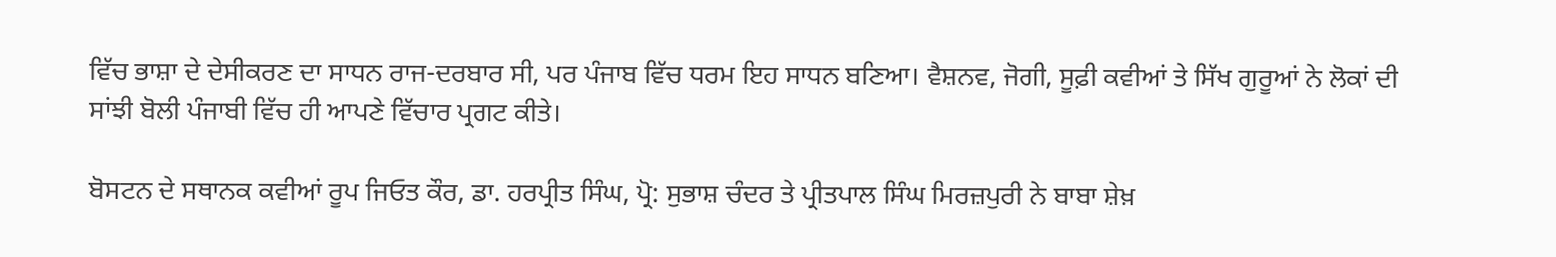ਵਿੱਚ ਭਾਸ਼ਾ ਦੇ ਦੇਸੀਕਰਣ ਦਾ ਸਾਧਨ ਰਾਜ-ਦਰਬਾਰ ਸੀ, ਪਰ ਪੰਜਾਬ ਵਿੱਚ ਧਰਮ ਇਹ ਸਾਧਨ ਬਣਿਆ। ਵੈਸ਼ਨਵ, ਜੋਗੀ, ਸੂਫ਼ੀ ਕਵੀਆਂ ਤੇ ਸਿੱਖ ਗੁਰੂਆਂ ਨੇ ਲੋਕਾਂ ਦੀ ਸਾਂਝੀ ਬੋਲੀ ਪੰਜਾਬੀ ਵਿੱਚ ਹੀ ਆਪਣੇ ਵਿੱਚਾਰ ਪ੍ਰਗਟ ਕੀਤੇ।

ਬੋਸਟਨ ਦੇ ਸਥਾਨਕ ਕਵੀਆਂ ਰੂਪ ਜਿਓਤ ਕੌਰ, ਡਾ. ਹਰਪ੍ਰੀਤ ਸਿੰਘ, ਪ੍ਰੋ: ਸੁਭਾਸ਼ ਚੰਦਰ ਤੇ ਪ੍ਰੀਤਪਾਲ ਸਿੰਘ ਮਿਰਜ਼ਪੁਰੀ ਨੇ ਬਾਬਾ ਸ਼ੇਖ਼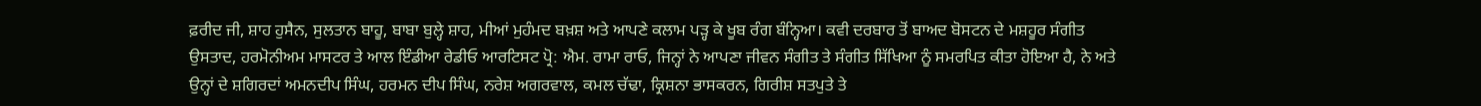ਫ਼ਰੀਦ ਜੀ, ਸ਼ਾਹ ਹੁਸੈਨ, ਸੁਲਤਾਨ ਬਾਹੂ, ਬਾਬਾ ਬੁਲ੍ਹੇ ਸ਼ਾਹ, ਮੀਆਂ ਮੁਹੰਮਦ ਬਖ਼ਸ਼ ਅਤੇ ਆਪਣੇ ਕਲਾਮ ਪੜ੍ਹ ਕੇ ਖੂਬ ਰੰਗ ਬੰਨ੍ਹਿਆ। ਕਵੀ ਦਰਬਾਰ ਤੋਂ ਬਾਅਦ ਬੋਸਟਨ ਦੇ ਮਸ਼ਹੂਰ ਸੰਗੀਤ ਉਸਤਾਦ, ਹਰਮੋਨੀਅਮ ਮਾਸਟਰ ਤੇ ਆਲ ਇੰਡੀਆ ਰੇਡੀਓ ਆਰਟਿਸਟ ਪ੍ਰੋ: ਐਮ. ਰਾਮਾ ਰਾਓ, ਜਿਨ੍ਹਾਂ ਨੇ ਆਪਣਾ ਜੀਵਨ ਸੰਗੀਤ ਤੇ ਸੰਗੀਤ ਸਿੱਖਿਆ ਨੂੰ ਸਮਰਪਿਤ ਕੀਤਾ ਹੋਇਆ ਹੈ, ਨੇ ਅਤੇ ਉਨ੍ਹਾਂ ਦੇ ਸ਼ਗਿਰਦਾਂ ਅਮਨਦੀਪ ਸਿੰਘ, ਹਰਮਨ ਦੀਪ ਸਿੰਘ, ਨਰੇਸ਼ ਅਗਰਵਾਲ, ਕਮਲ ਚੱਢਾ, ਕ੍ਰਿਸ਼ਨਾ ਭਾਸਕਰਨ, ਗਿਰੀਸ਼ ਸਤਪੁਤੇ ਤੇ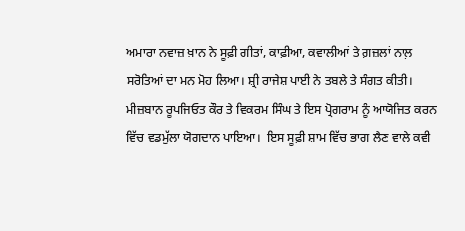ਅਮਾਰਾ ਨਵਾਜ਼ ਖ਼ਾਨ ਨੇ ਸੂਫ਼ੀ ਗੀਤਾਂ, ਕਾਫ਼ੀਆ, ਕਵਾਲੀਆਂ ਤੇ ਗ਼ਜ਼ਲਾਂ ਨਾਲ਼ ਸਰੋਤਿਆਂ ਦਾ ਮਨ ਮੋਹ ਲਿਆ। ਸ਼੍ਰੀ ਰਾਜੇਸ਼ ਪਾਈ ਨੇ ਤਬਲੇ ਤੇ ਸੰਗਤ ਕੀਤੀ। ਮੀਜ਼ਬਾਨ ਰੂਪਜਿਓਤ ਕੌਰ ਤੇ ਵਿਕਰਮ ਸਿੰਘ ਤੇ ਇਸ ਪ੍ਰੋਗਰਾਮ ਨੂੰ ਆਯੋਜਿਤ ਕਰਨ ਵਿੱਚ ਵਡਮੁੱਲਾ ਯੋਗਦਾਨ ਪਾਇਆ।  ਇਸ ਸੂਫ਼ੀ ਸ਼ਾਮ ਵਿੱਚ ਭਾਗ ਲੈਣ ਵਾਲੇ ਕਵੀ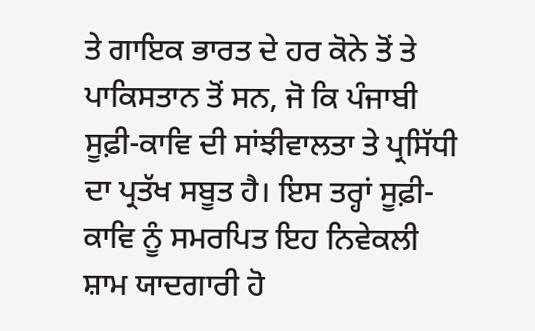ਤੇ ਗਾਇਕ ਭਾਰਤ ਦੇ ਹਰ ਕੋਨੇ ਤੋਂ ਤੇ ਪਾਕਿਸਤਾਨ ਤੋਂ ਸਨ, ਜੋ ਕਿ ਪੰਜਾਬੀ ਸੂਫ਼ੀ-ਕਾਵਿ ਦੀ ਸਾਂਝੀਵਾਲਤਾ ਤੇ ਪ੍ਰਸਿੱਧੀ ਦਾ ਪ੍ਰਤੱਖ ਸਬੂਤ ਹੈ। ਇਸ ਤਰ੍ਹਾਂ ਸੂਫ਼ੀ-ਕਾਵਿ ਨੂੰ ਸਮਰਪਿਤ ਇਹ ਨਿਵੇਕਲੀ ਸ਼ਾਮ ਯਾਦਗਾਰੀ ਹੋ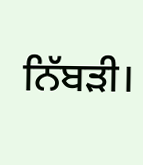ਨਿੱਬੜੀ।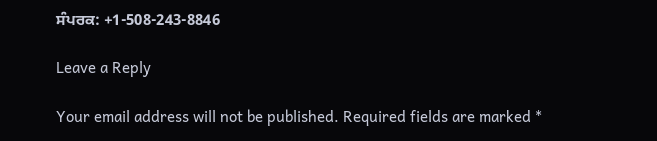ਸੰਪਰਕ: +1-508-243-8846

Leave a Reply

Your email address will not be published. Required fields are marked *